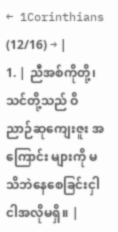← 1Corinthians (12/16) → |
1. | ညီအစ်ကိုတို့၊ သင်တို့သည် ဝိညာဉ်ဆုကျေးဇူး အကြောင်း များကို မသိဘဲနေစေခြင်းငှါ ငါအလိုမရှိ။ |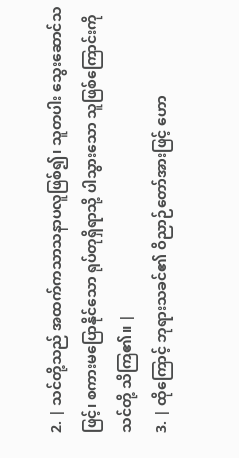2. | သင်တို့သည် အထက်ကသာသနာပလူဖြစ်၍၊ သူတပါး သွေးဆောင်သဖြင့်၊ စကားမပြောနိုင်သော ရုပ်တုရှိရာသို့ ပါသွားသော သူဖြစ်ကြောင်းကို သင်တို့ သိကြ၏။ |
3. | ထိုကြောင့် ဘုရားသခင်၏ ဝိညာဉ်တော်အားဖြင့် ဟော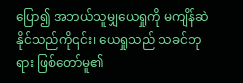ပြော၍ အဘယ်သူမျှယေရှုကို မကျိန်ဆဲ နိုင်သည်ကို၎င်း၊ ယေရှုသည် သခင်ဘုရား ဖြစ်တော်မူ၏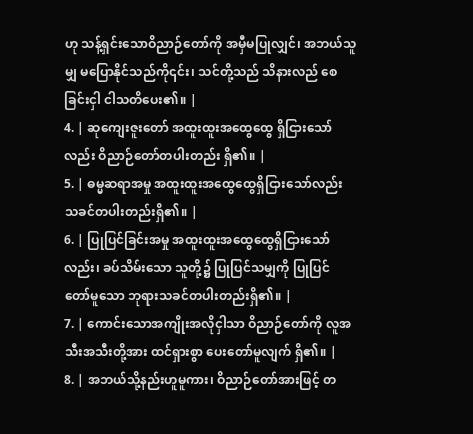ဟု သန့်ရှင်းသောဝိညာဉ်တော်ကို အမှီမပြုလျှင်၊ အဘယ်သူမျှ မပြောနိုင်သည်ကို၎င်း၊ သင်တို့သည် သိနားလည် စေခြင်းငှါ ငါသတိပေး၏။ |
4. | ဆုကျေးဇူးတော် အထူးထူးအထွေထွေ ရှိငြားသော်လည်း ဝိညာဉ်တော်တပါးတည်း ရှိ၏။ |
5. | ဓမ္မဆရာအမှု အထူးထူးအထွေထွေရှိငြားသော်လည်း သခင်တပါးတည်းရှိ၏။ |
6. | ပြုပြင်ခြင်းအမှု အထူးထူးအထွေထွေရှိငြားသော်လည်း၊ ခပ်သိမ်းသော သူတို့၌ ပြုပြင်သမျှကို ပြုပြင် တော်မူသော ဘုရားသခင်တပါးတည်းရှိ၏။ |
7. | ကောင်းသောအကျိုးအလိုငှါသာ ဝိညာဉ်တော်ကို လူအသီးအသီးတို့အား ထင်ရှားစွာ ပေးတော်မူလျက် ရှိ၏။ |
8. | အဘယ်သို့နည်းဟူမူကား၊ ဝိညာဉ်တော်အားဖြင့် တ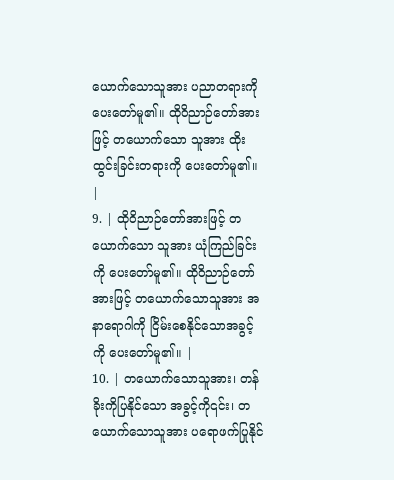ယောက်သောသူအား ပညာတရားကို ပေးတော်မူ၏။ ထိုဝိညာဉ်တော်အားဖြင့် တယောက်သော သူအား ထိုးထွင်းခြင်းတရားကို ပေးတော်မူ၏။ |
9. | ထိုဝိညာဉ်တော်အားဖြင့် တယောက်သော သူအား ယုံကြည်ခြင်းကို ပေးတော်မူ၏။ ထိုဝိညာဉ်တော် အားဖြင့် တယောက်သောသူအား အနာရောဂါကို ငြိမ်းစေနိုင်သောအခွင့်ကို ပေးတော်မူ၏။ |
10. | တယောက်သောသူအား၊ တန်ခိုးကိုပြနိုင်သော အခွင့်ကို၎င်း၊ တယောက်သောသူအား ပရောဖက်ပြုနိုင်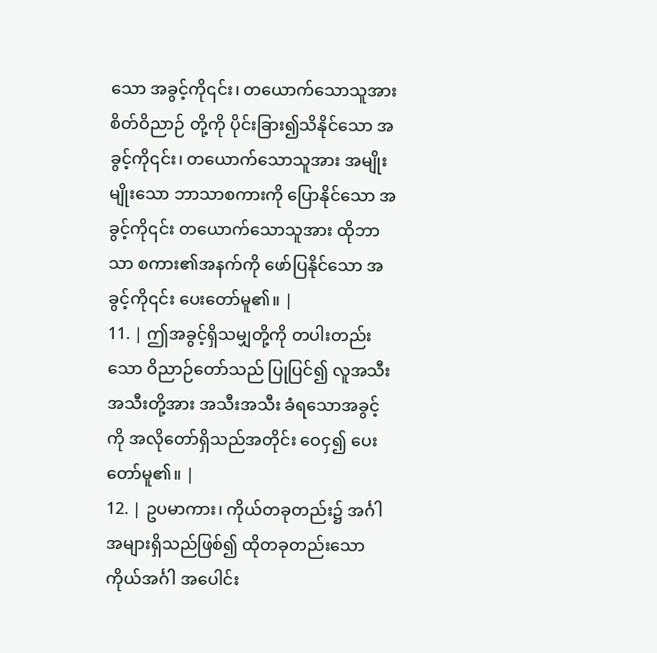သော အခွင့်ကို၎င်း၊ တယောက်သောသူအား စိတ်ဝိညာဉ် တို့ကို ပိုင်းခြား၍သိနိုင်သော အခွင့်ကို၎င်း၊ တယောက်သောသူအား အမျိုးမျိုးသော ဘာသာစကားကို ပြောနိုင်သော အခွင့်ကို၎င်း တယောက်သောသူအား ထိုဘာသာ စကား၏အနက်ကို ဖော်ပြနိုင်သော အခွင့်ကို၎င်း ပေးတော်မူ၏။ |
11. | ဤအခွင့်ရှိသမျှတို့ကို တပါးတည်းသော ဝိညာဉ်တော်သည် ပြုပြင်၍ လူအသီးအသီးတို့အား အသီးအသီး ခံရသောအခွင့်ကို အလိုတော်ရှိသည်အတိုင်း ဝေငှ၍ ပေးတော်မူ၏။ |
12. | ဥပမာကား၊ ကိုယ်တခုတည်း၌ အင်္ဂါအများရှိသည်ဖြစ်၍ ထိုတခုတည်းသောကိုယ်အင်္ဂါ အပေါင်း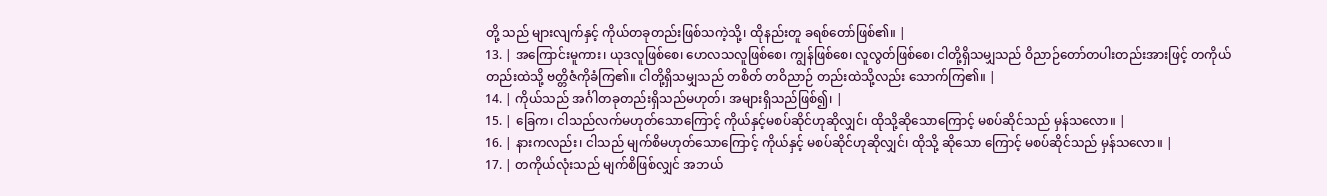တို့ သည် များလျက်နှင့် ကိုယ်တခုတည်းဖြစ်သကဲ့သို့၊ ထိုနည်းတူ ခရစ်တော်ဖြစ်၏။ |
13. | အကြောင်းမူကား၊ ယုဒလူဖြစ်စေ၊ ဟေလသလူဖြစ်စေ၊ ကျွန်ဖြစ်စေ၊ လူလွတ်ဖြစ်စေ၊ ငါတို့ရှိသမျှသည် ဝိညာဉ်တော်တပါးတည်းအားဖြင့် တကိုယ်တည်းထဲသို့ ဗတ္တိဇံကိုခံကြ၏။ ငါတို့ရှိသမျှသည် တစိတ် တဝိညာဉ် တည်းထဲသို့လည်း သောက်ကြ၏။ |
14. | ကိုယ်သည် အင်္ဂါတခုတည်းရှိသည်မဟုတ်၊ အများရှိသည်ဖြစ်၍၊ |
15. | ခြေက၊ ငါသည်လက်မဟုတ်သောကြောင့် ကိုယ်နှင့်မစပ်ဆိုင်ဟုဆိုလျှင်၊ ထိုသို့ဆိုသောကြောင့် မစပ်ဆိုင်သည် မှန်သလော။ |
16. | နားကလည်း၊ ငါသည် မျက်စိမဟုတ်သောကြောင့် ကိုယ်နှင့် မစပ်ဆိုင်ဟုဆိုလျှင်၊ ထိုသို့ ဆိုသော ကြောင့် မစပ်ဆိုင်သည် မှန်သလော။ |
17. | တကိုယ်လုံးသည် မျက်စိဖြစ်လျှင် အဘယ်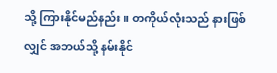သို့ ကြားနိုင်မည်နည်း။ တကိုယ်လုံးသည် နားဖြစ်လျှင် အဘယ်သို့ နမ်းနိုင်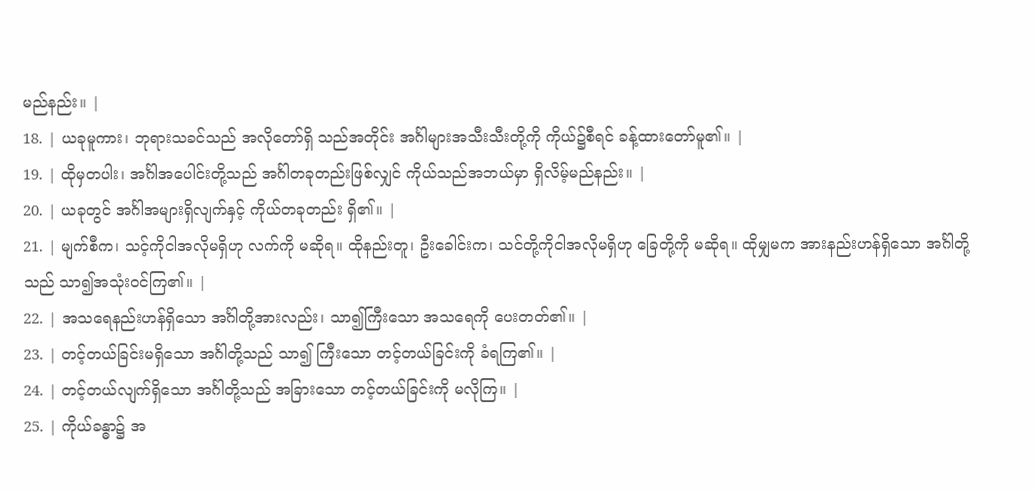မည်နည်း။ |
18. | ယခုမူကား၊ ဘုရားသခင်သည် အလိုတော်ရှိ သည်အတိုင်း အင်္ဂါများအသီးသီးတို့ကို ကိုယ်၌စီရင် ခန့်ထားတော်မူ၏။ |
19. | ထိုမှတပါး၊ အင်္ဂါအပေါင်းတို့သည် အင်္ဂါတခုတည်းဖြစ်လျှင် ကိုယ်သည်အဘယ်မှာ ရှိလိမ့်မည်နည်း။ |
20. | ယခုတွင် အင်္ဂါအများရှိလျက်နှင့် ကိုယ်တခုတည်း ရှိ၏။ |
21. | မျက်စီက၊ သင့်ကိုငါအလိုမရှိဟု လက်ကို မဆိုရ။ ထိုနည်းတူ၊ ဦးခေါင်းက၊ သင်တို့ကိုငါအလိုမရှိဟု ခြေတို့ကို မဆိုရ။ ထိုမျှမက အားနည်းဟန်ရှိသော အင်္ဂါတို့သည် သာ၍အသုံးဝင်ကြ၏။ |
22. | အသရေနည်းဟန်ရှိသော အင်္ဂါတို့အားလည်း၊ သာ၍ကြီးသော အသရေကို ပေးတတ်၏။ |
23. | တင့်တယ်ခြင်းမရှိသော အင်္ဂါတို့သည် သာ၍ ကြီးသော တင့်တယ်ခြင်းကို ခံရကြ၏။ |
24. | တင့်တယ်လျက်ရှိသော အင်္ဂါတို့သည် အခြားသော တင့်တယ်ခြင်းကို မလိုကြ။ |
25. | ကိုယ်ခန္ဓာ၌ အ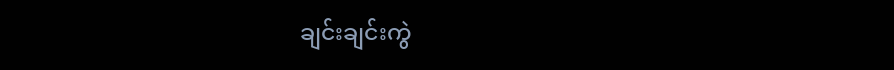ချင်းချင်းကွဲ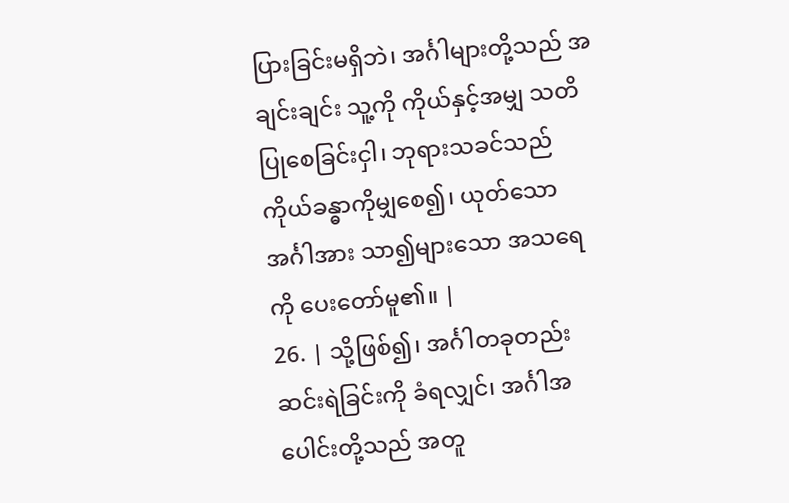ပြားခြင်းမရှိဘဲ၊ အင်္ဂါများတို့သည် အချင်းချင်း သူ့ကို ကိုယ်နှင့်အမျှ သတိပြုစေခြင်းငှါ၊ ဘုရားသခင်သည် ကိုယ်ခန္ဓာကိုမျှစေ၍၊ ယုတ်သောအင်္ဂါအား သာ၍များသော အသရေကို ပေးတော်မူ၏။ |
26. | သို့ဖြစ်၍၊ အင်္ဂါတခုတည်း ဆင်းရဲခြင်းကို ခံရလျှင်၊ အင်္ဂါအပေါင်းတို့သည် အတူ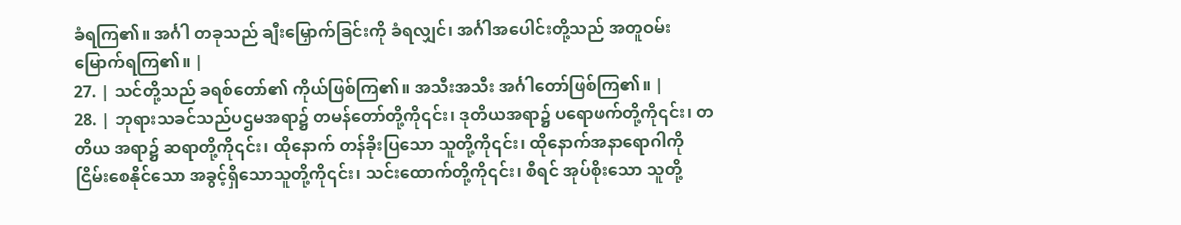ခံရကြ၏။ အင်္ဂါ တခုသည် ချီးမြှောက်ခြင်းကို ခံရလျှင်၊ အင်္ဂါအပေါင်းတို့သည် အတူဝမ်းမြောက်ရကြ၏။ |
27. | သင်တို့သည် ခရစ်တော်၏ ကိုယ်ဖြစ်ကြ၏။ အသီးအသီး အင်္ဂါတော်ဖြစ်ကြ၏။ |
28. | ဘုရားသခင်သည်ပဌမအရာ၌ တမန်တော်တို့ကို၎င်း၊ ဒုတိယအရာ၌ ပရောဖက်တို့ကို၎င်း၊ တတိယ အရာ၌ ဆရာတို့ကို၎င်း၊ ထိုနောက် တန်ခိုးပြသော သူတို့ကို၎င်း၊ ထိုနောက်အနာရောဂါကို ငြိမ်းစေနိုင်သော အခွင့်ရှိသောသူတို့ကို၎င်း၊ သင်းထောက်တို့ကို၎င်း၊ စီရင် အုပ်စိုးသော သူတို့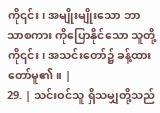ကို၎င်း၊ အမျိုးမျိုးသော ဘာသာစကား ကိုပြောနိုင်သော သူတို့ကို၎င်း၊ အသင်းတော်၌ ခန့်ထားတော်မူ၏။ |
29. | သင်းဝင်သူ ရှိသမျှတို့သည်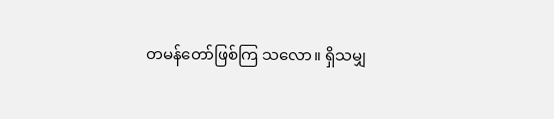တမန်တော်ဖြစ်ကြ သလော။ ရှိသမျှ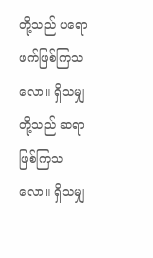တို့သည် ပရောဖက်ဖြစ်ကြသလော။ ရှိသမျှတို့သည် ဆရာဖြစ်ကြသလော။ ရှိသမျှ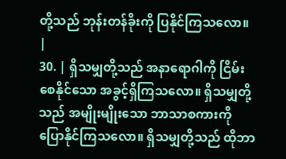တို့သည် ဘုန်းတန်ခိုးကို ပြနိုင်ကြသလော။ |
30. | ရှိသမျှတို့သည် အနာရောဂါကို ငြိမ်းစေနိုင်သော အခွင့်ရှိကြသလော။ ရှိသမျှတို့သည် အမျိုးမျိုးသော ဘာသာစကားကို ပြောနိုင်ကြသလော။ ရှိသမျှတို့သည် ထိုဘာ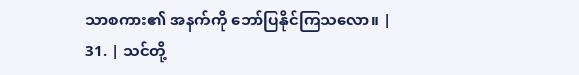သာစကား၏ အနက်ကို ဘော်ပြနိုင်ကြသလော။ |
31. | သင်တို့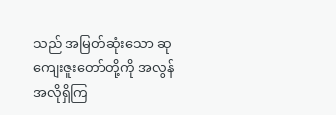သည် အမြတ်ဆုံးသော ဆုကျေးဇူးတော်တို့ကို အလွန်အလိုရှိကြ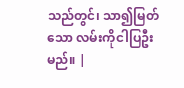သည်တွင်၊ သာ၍မြတ်သော လမ်းကိုငါပြဦးမည်။ |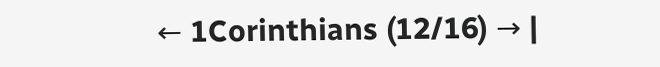← 1Corinthians (12/16) → |